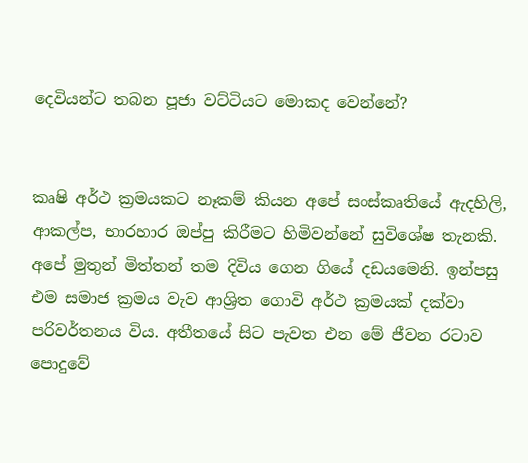දෙවියන්ට තබන පූජා වට්ටියට මොකද වෙන්නේ?


කෘෂි අර්ථ ක්‍රමයකට නෑකම් කියන අපේ සංස්කෘතියේ ඇදහිලි, ආකල්ප, භාරහාර ඔප්පු කිරීමට හිමිවන්නේ සුවිශේෂ තැනකි. අපේ මුතුන් මිත්තන් තම දිවිය ගෙන ගියේ දඩයමෙනි. ඉන්පසු එම සමාජ ක්‍රමය වැව ආශ්‍රිත ගොවි අර්ථ ක්‍රමයක් දක්වා පරිවර්තනය විය. අතීතයේ සිට පැවත එන මේ ජීවන රටාව පොදුවේ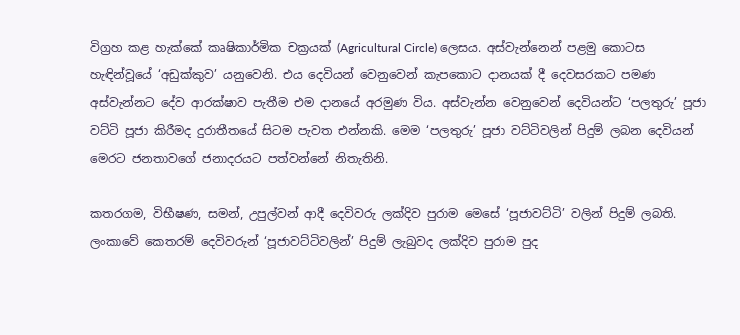විග්‍රහ කළ හැක්කේ කෘෂිකාර්මික චක්‍රයක් (Agricultural Circle) ලෙසය. අස්වැන්නෙන් පළමු කොටස හැඳින්වූයේ ‘අඩුක්කුව’ යනුවෙනි. එය දෙවියන් වෙනුවෙන් කැපකොට දානයක් දී දෙවසරකට පමණ අස්වැන්නට දේව ආරක්ෂාව පැතීම එම දානයේ අරමුණ විය. අස්වැන්න වෙනුවෙන් දෙවියන්ට ‘පලතුරු’ පූජා වට්ටි පූජා කිරීමද දුරාතීතයේ සිටම පැවත එන්නකි. මෙම ‘පලතුරු’ පූජා වට්ටිවලින් පිදුම් ලබන දෙවියන් මෙරට ජනතාවගේ ජනාදරයට පත්වන්නේ නිතැතිනි.

කතරගම, විභීෂණ, සමන්, උපුල්වන් ආදී දෙවිවරු ලක්දිව පුරාම මෙසේ ‘පූජාවට්ටි’ වලින් පිදුම් ලබති. ලංකාවේ කෙතරම් දෙවිවරුන් ‘පූජාවට්ටිවලින්’ පිදුම් ලැබුවද ලක්දිව පුරාම පුද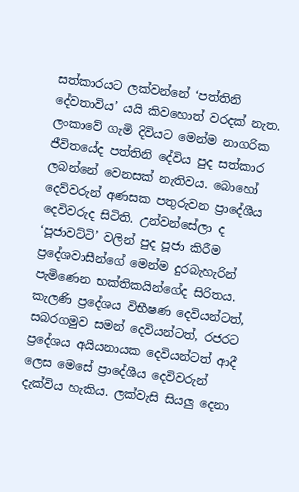සත්කාරයට ලක්වන්නේ ‘පත්තිනි දේවතාවිය’ යයි කිවහොත් වරදක් නැත. ලංකාවේ ගැමි දිවියට මෙන්ම නාගරික ජීවිතයේද පත්තිනි දේවිය පුද සත්කාර ලබන්නේ වෙනසක් නැතිවය. බොහෝ දෙව්වරුන් අණසක පතුරුවන ප්‍රාදේශීය දෙවිවරුද සිටිති. උන්වන්සේලා ද ‘පූජාවට්ටි’ වලින් පුද පූජා කිරීම ප්‍රදේශවාසීන්ගේ මෙන්ම දුරබැහැරින් පැමිණෙන භක්තිකයින්ගේද සිරිතය. කැලණි ප්‍රදේශය විභීෂණ දෙවියන්ටත්, සබරගමුව සමන් දෙවියන්ටත්, රජරට ප්‍රදේශය අයියනායක දෙවියන්ටත් ආදී ලෙස මෙසේ ප්‍රාදේශීය දෙවිවරුන් දැක්විය හැකිය. ලක්වැසි සියලු දෙනා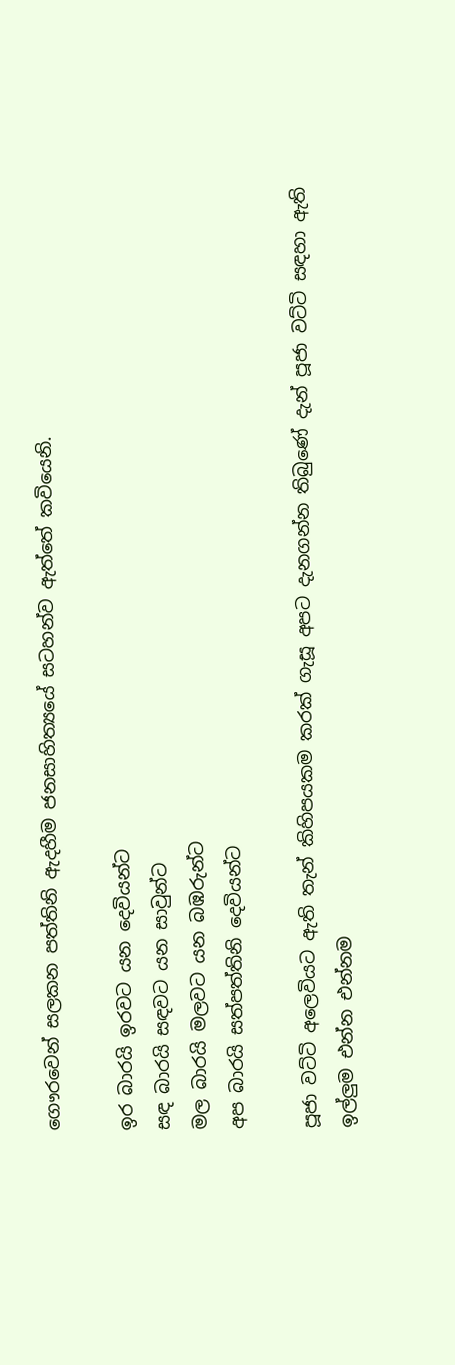ගෞරවෙන් සලකන පත්තිනි ඇදහීම ජනසාහිත්‍යයේ සටහන්ව ඇත්තේ කවියෙනි.

ඉර බාරයි ඉරවට යන දෙවියන්ට
සඳ බාරයි සඳවට යන සාවුන්ට
මල බාරයි මලවට යන බඹරුන්ට
අප බාරයි සත්පත්තිනි දෙවියන්ට

පූජා වට්ටි අලෙවියට ඇති තැන් කිහිපයකම කරක් ගැසූ අපට දැනගන්න තිබුණේ දැන් පූජා වට්ටි සඳහා ඇති ඉල්ලුම එන්න එන්නම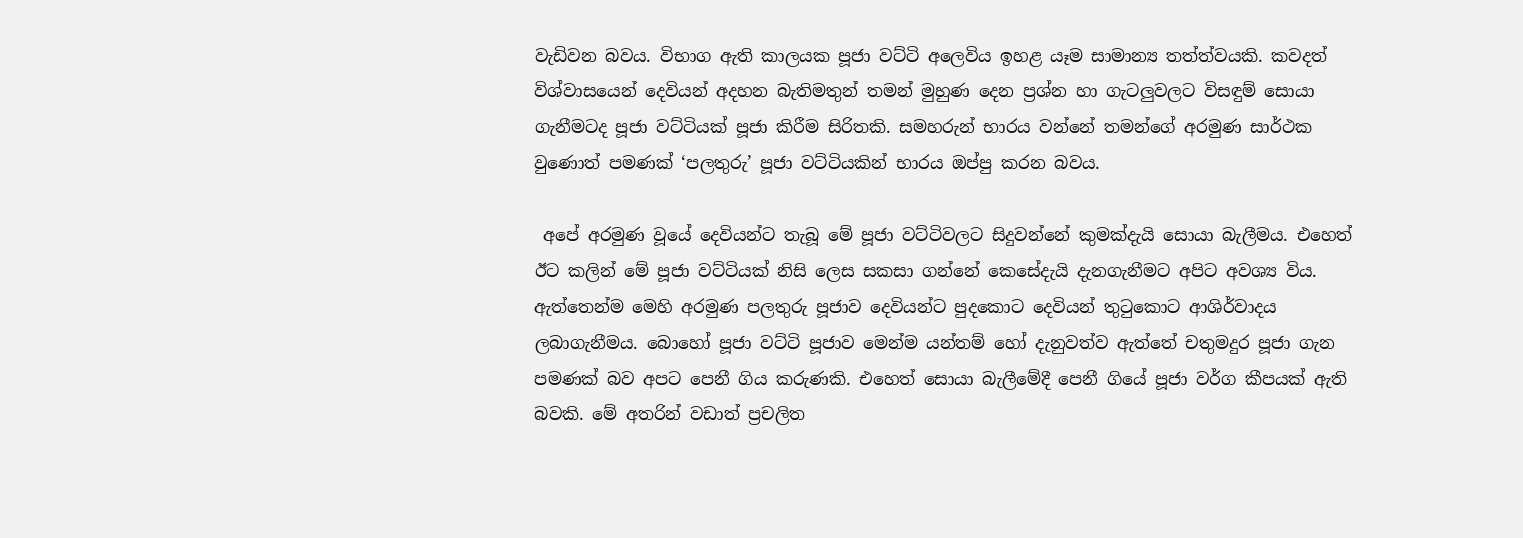වැඩිවන බවය. විභාග ඇති කාලයක පූජා වට්ටි අලෙවිය ඉහළ යෑම සාමාන්‍ය තත්ත්වයකි. කවදත් විශ්වාසයෙන් දෙවියන් අදහන බැතිමතුන් තමන් මුහුණ දෙන ප්‍රශ්න හා ගැටලුවලට විසඳුම් සොයා ගැනීමටද පූජා වට්ටියක් පූජා කිරීම සිරිතකි. සමහරුන් භාරය වන්නේ තමන්ගේ අරමුණ සාර්ථක වුණොත් පමණක් ‘පලතුරු’ පූජා වට්ටියකින් භාරය ඔප්පු කරන බවය.

 අපේ අරමුණ වූයේ දෙවියන්ට තැබූ මේ පූජා වට්ටිවලට සිදුවන්නේ කුමක්දැයි සොයා බැලීමය. එහෙත් ඊට කලින් මේ පූජා වට්ටියක් නිසි ලෙස සකසා ගන්නේ කෙසේදැයි දැනගැනීමට අපිට අවශ්‍ය විය. ඇත්තෙන්ම මෙහි අරමුණ පලතුරු පූජාව දෙවියන්ට පුදකොට දෙවියන් තුටුකොට ආශිර්වාදය ලබාගැනීමය. බොහෝ පූජා වට්ටි පූජාව මෙන්ම යන්තම් හෝ දැනුවත්ව ඇත්තේ චතුමදුර පූජා ගැන පමණක් බව අපට පෙනී ගිය කරුණකි. එහෙත් සොයා බැලීමේදී පෙනී ගියේ පූජා වර්ග කීපයක් ඇති බවකි. මේ අතරින් වඩාත් ප්‍රචලිත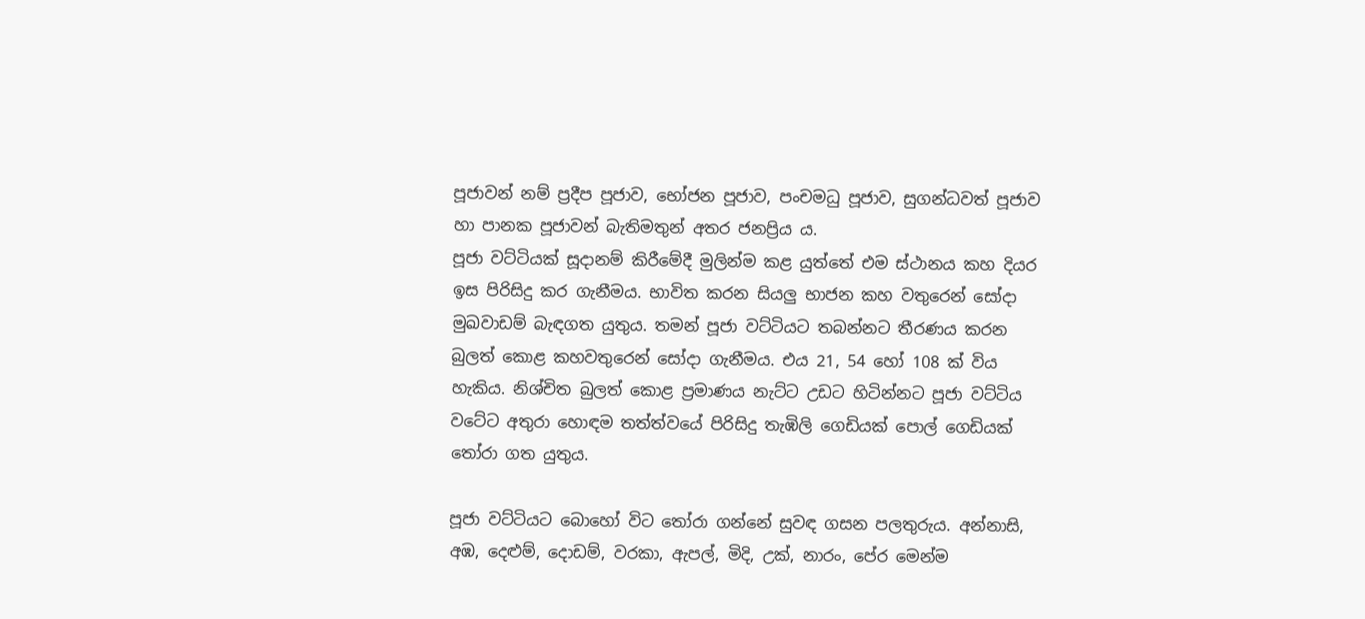පූජාවන් නම් ප්‍රදීප පූජාව, භෝජන පූජාව, පංචමධු පූජාව, සුගන්ධවත් පූජාව හා පානක පූජාවන් බැතිමතුන් අතර ජනප්‍රිය ය.
පූජා වට්ටියක් සූදානම් කිරීමේදී මුලින්ම කළ යුත්තේ එම ස්ථානය කහ දියර ඉස පිරිසිදු කර ගැනීමය. භාවිත කරන සියලු භාජන කහ වතුරෙන් සෝදා මුඛවාඩම් බැඳගත යුතුය. තමන් පූජා වට්ටියට තබන්නට තීරණය කරන බුලත් කොළ කහවතුරෙන් සෝදා ගැනීමය. එය 21, 54 හෝ 108 ක් විය හැකිය. නිශ්චිත බුලත් කොළ ප්‍රමාණය නැට්ට උඩට හිටින්නට පූජා වට්ටිය වටේට අතුරා හොඳම තත්ත්වයේ පිරිසිදු තැඹිලි ගෙඩියක් පොල් ගෙඩියක් තෝරා ගත යුතුය.

පූජා වට්ටියට බොහෝ විට තෝරා ගන්නේ සුවඳ ගසන පලතුරුය. අන්නාසි, අඹ, දෙළුම්, දොඩම්, වරකා, ඇපල්, මිදි, උක්, නාරං, පේර මෙන්ම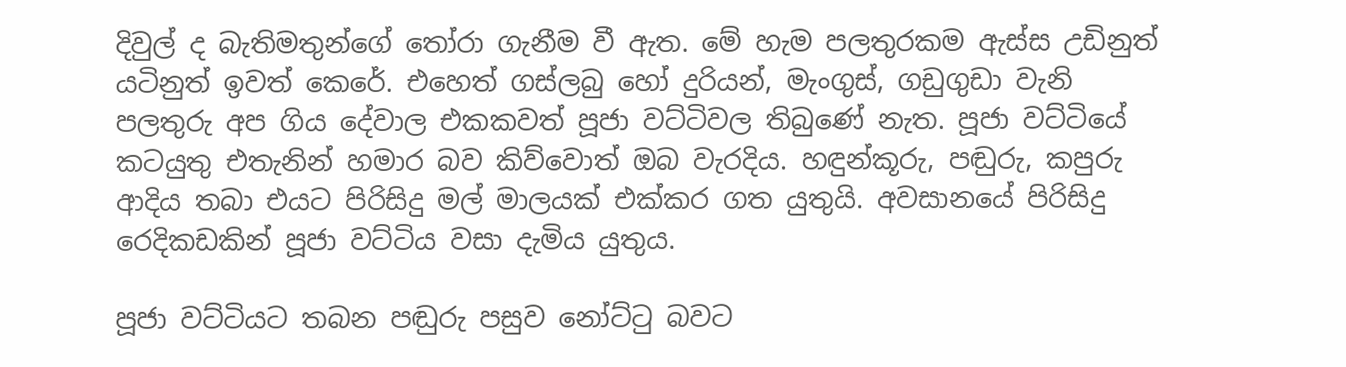දිවුල් ද බැතිමතුන්ගේ තෝරා ගැනීම වී ඇත. මේ හැම පලතුරකම ඇස්ස උඩිනුත් යටිනුත් ඉවත් කෙරේ. එහෙත් ගස්ලබු හෝ දුරියන්, මැංගුස්, ගඩුගුඩා වැනි පලතුරු අප ගිය දේවාල එකකවත් පූජා වට්ටිවල තිබුණේ නැත. පූජා වට්ටියේ කටයුතු එතැනින් හමාර බව කිව්වොත් ඔබ වැරදිය. හඳුන්කූරු, පඬුරු, කපුරු ආදිය තබා එයට පිරිසිදු මල් මාලයක් එක්කර ගත යුතුයි. අවසානයේ පිරිසිදු රෙදිකඩකින් පූජා වට්ටිය වසා දැමිය යුතුය.

පූජා වට්ටියට තබන පඬුරු පසුව නෝට්ටු බවට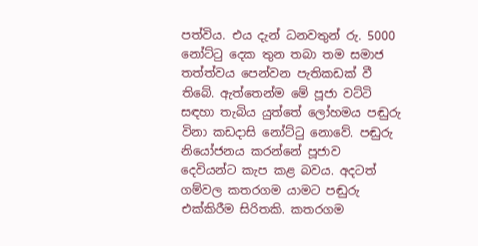පත්විය. එය දැන් ධනවතුන් රු. 5000 නෝට්ටු දෙක තුන තබා තම සමාජ තත්ත්වය පෙන්වන පැතිකඩක් වී තිබේ. ඇත්තෙන්ම මේ පූජා වට්ටි සඳහා තැබිය යුත්තේ ලෝහමය පඬුරු විනා කඩදාසි නෝට්ටු නොවේ. පඬුරු නියෝජනය කරන්නේ පූජාව දෙවියන්ට කැප කළ බවය. අදටත් ගම්වල කතරගම යාමට පඬුරු එක්කිරීම සිරිතකි. කතරගම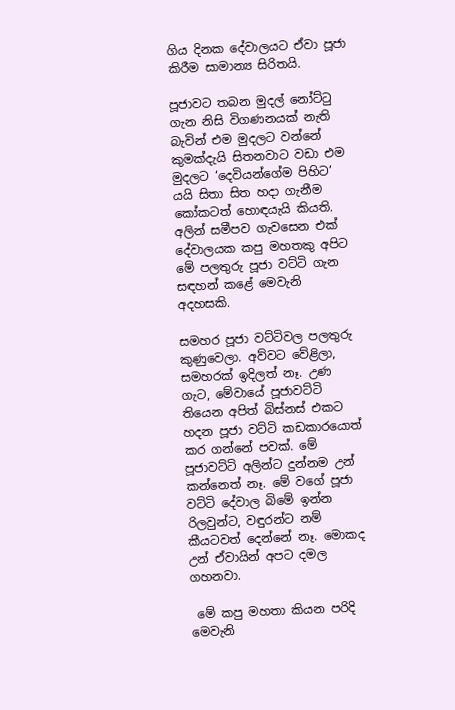ගිය දිනක දේවාලයට ඒවා පූජා කිරීම සාමාන්‍ය සිරිතයි.

පූජාවට තබන මුදල් නෝට්ටු ගැන නිසි විගණනයක් නැති බැවින් එම මුදලට වන්නේ කුමක්දැයි සිතනවාට වඩා එම මුදලට ‘දෙවියන්ගේම පිහිට’ යයි සිතා සිත හදා ගැනීම කෝකටත් හොඳයැයි කියති. අලින් සමීපව ගැවසෙන එක් දේවාලයක කපු මහතකු අපිට මේ පලතුරු පූජා වට්ටි ගැන සඳහන් කළේ මෙවැනි අදහසකි.

සමහර පූජා වට්ටිවල පලතුරු කුණුවෙලා. අව්වට වේළිලා, සමහරක් ඉදිලත් නෑ. උණ ගැට, මේවායේ පූජාවට්ටි තියෙන අපිත් බිස්නස් එකට හදන පූජා වට්ටි කඩකාරයොත් කර ගන්නේ පවක්. මේ පූජාවට්ටි අලින්ට දුන්නම උන් කන්නෙත් නෑ. මේ වගේ පූජා වට්ටි දේවාල බිමේ ඉන්න රිලවුන්ට, වඳුරන්ට නම් කීයටවත් දෙන්නේ නෑ. මොකද උන් ඒවායින් අපට දමල ගහනවා.

 මේ කපු මහතා කියන පරිදි මෙවැනි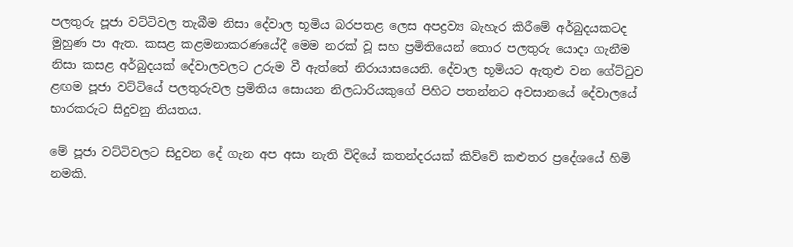පලතුරු පූජා වට්ටිවල තැබීම නිසා දේවාල භූමිය බරපතළ ලෙස අපද්‍රව්‍ය බැහැර කිරීමේ අර්බුදයකටද මුහුණ පා ඇත. කසළ කළමනාකරණයේදී මෙම නරක් වූ සහ ප්‍රමිතියෙන් තොර පලතුරු යොදා ගැනීම නිසා කසළ අර්බුදයක් දේවාලවලට උරුම වී ඇත්තේ නිරායාසයෙනි. දේවාල භූමියට ඇතුළු වන ගේට්ටුව ළඟම පූජා වට්ටියේ පලතුරුවල ප්‍රමිතිය සොයන නිලධාරියකුගේ පිහිට පතන්නට අවසානයේ දේවාලයේ භාරකරුට සිදුවනු නියතය.

මේ පූජා වට්ටිවලට සිදුවන දේ ගැන අප අසා නැති විදියේ කතන්දරයක් කිව්වේ කළුතර ප්‍රදේශයේ හිමි නමකි.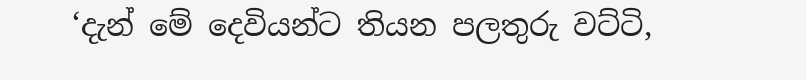‘දැන් මේ දෙවියන්ට තියන පලතුරු වට්ටි,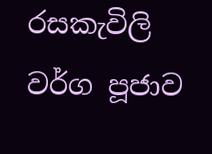රසකැවිලි වර්ග පූජාව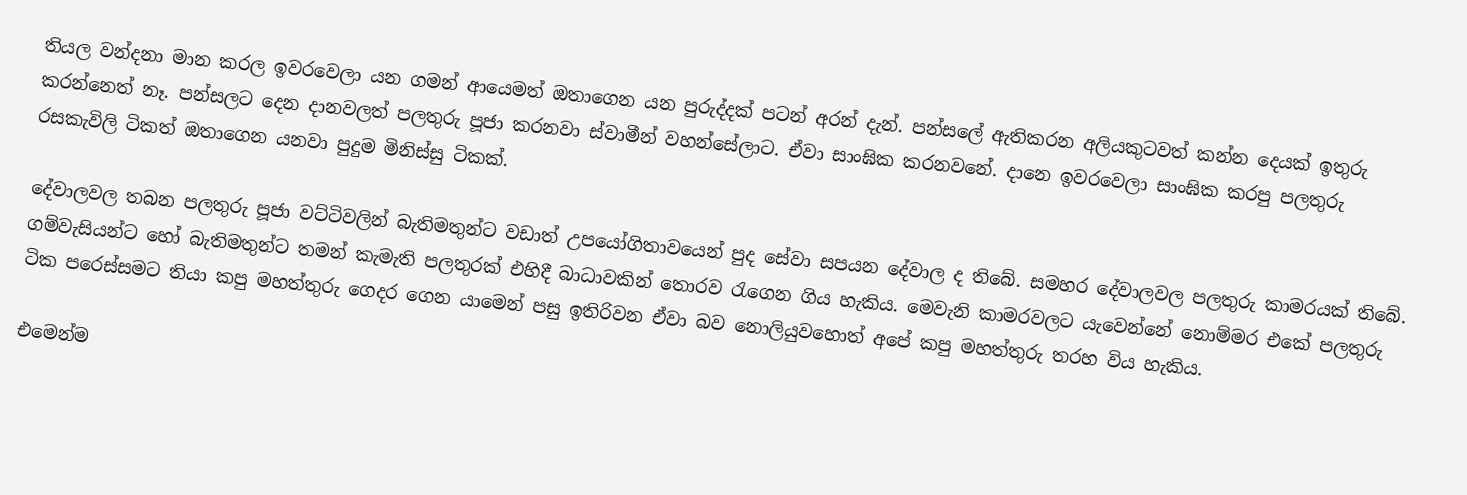තියල වන්දනා මාන කරල ඉවරවෙලා යන ගමන් ආයෙමත් ඔතාගෙන යන පුරුද්දක් පටන් අරන් දැන්. පන්සලේ ඇතිකරන අලියකුටවත් කන්න දෙයක් ඉතුරු කරන්නෙත් නෑ. පන්සලට දෙන දානවලත් පලතුරු පූජා කරනවා ස්වාමීන් වහන්සේලාට. ඒවා සාංඝික කරනවනේ. දානෙ ඉවරවෙලා සාංඝික කරපු පලතුරු රසකැවිලි ටිකත් ඔතාගෙන යනවා පුදුම මිනිස්සු ටිකක්.

දේවාලවල තබන පලතුරු පූජා වට්ටිවලින් බැතිමතුන්ට වඩාත් උපයෝගිතාවයෙන් පුද සේවා සපයන දේවාල ද තිබේ. සමහර දේවාලවල පලතුරු කාමරයක් තිබේ. ගම්වැසියන්ට හෝ බැතිමතුන්ට තමන් කැමැති පලතුරක් එහිදී බාධාවකින් තොරව රැගෙන ගිය හැකිය. මෙවැනි කාමරවලට යැවෙන්නේ නොම්මර එකේ පලතුරු ටික පරෙස්සමට තියා කපු මහත්තුරු ගෙදර ගෙන යාමෙන් පසු ඉතිරිවන ඒවා බව නොලියුවහොත් අපේ කපු මහත්තුරු තරහ විය හැකිය.

එමෙන්ම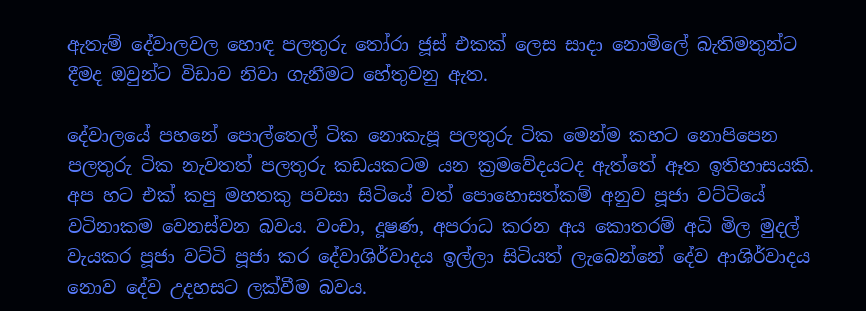ඇතැම් දේවාලවල හොඳ පලතුරු තෝරා ජූස් එකක් ලෙස සාදා නොමිලේ බැතිමතුන්ට දීමද ඔවුන්ට විඩාව නිවා ගැනීමට හේතුවනු ඇත.

දේවාලයේ පහනේ පොල්තෙල් ටික නොකැපූ පලතුරු ටික මෙන්ම කහට නොපිපෙන පලතුරු ටික නැවතත් පලතුරු කඩයකටම යන ක්‍රමවේදයටද ඇත්තේ ඈත ඉතිහාසයකි. අප හට එක් කපු මහතකු පවසා සිටියේ වත් පොහොසත්කම් අනුව පූජා වට්ටියේ වටිනාකම වෙනස්වන බවය. වංචා, දූෂණ, අපරාධ කරන අය කොතරම් අධි මිල මුදල් වැයකර පූජා වට්ටි පූජා කර දේවාශිර්වාදය ඉල්ලා සිටියත් ලැබෙන්නේ දේව ආශිර්වාදය නොව දේව උදහසට ලක්වීම බවය.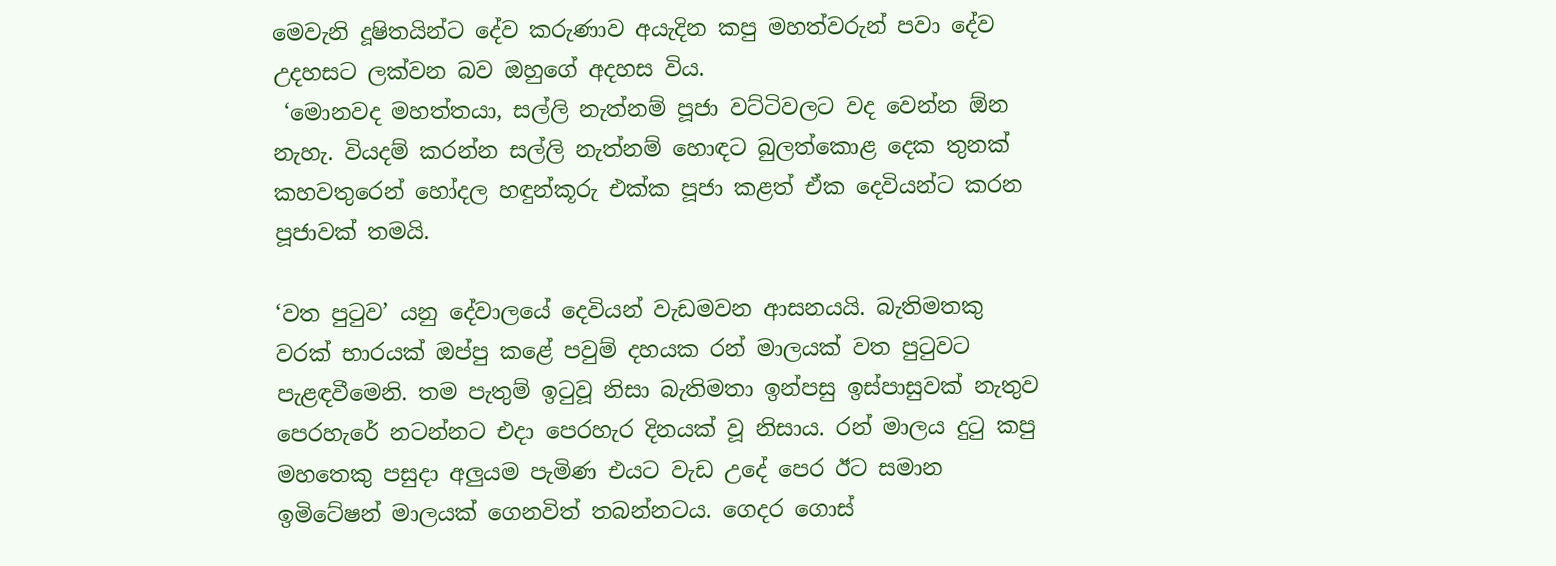මෙවැනි දූෂිතයින්ට දේව කරුණාව අයැදින කපු මහත්වරුන් පවා දේව උදහසට ලක්වන බව ඔහුගේ අදහස විය.
 ‘මොනවද මහත්තයා, සල්ලි නැත්නම් පූජා වට්ටිවලට වද වෙන්න ඕන නැහැ. වියදම් කරන්න සල්ලි නැත්නම් හොඳට බුලත්කොළ දෙක තුනක් කහවතුරෙන් හෝදල හඳුන්කූරු එක්ක පූජා කළත් ඒක දෙවියන්ට කරන පූජාවක් තමයි.

‘වත පුටුව’ යනු දේවාලයේ දෙවියන් වැඩමවන ආසනයයි. බැතිමතකු වරක් භාරයක් ඔප්පු කළේ පවුම් දහයක රන් මාලයක් වත පුටුවට පැළඳවීමෙනි. තම පැතුම් ඉටුවූ නිසා බැතිමතා ඉන්පසු ඉස්පාසුවක් නැතුව පෙරහැරේ නටන්නට එදා පෙරහැර දිනයක් වූ නිසාය. රන් මාලය දුටු කපු මහතෙකු පසුදා අලුයම පැමිණ එයට වැඩ උදේ පෙර ඊට සමාන ඉමිටේෂන් මාලයක් ගෙනවිත් තබන්නටය. ගෙදර ගොස්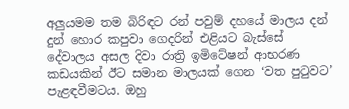අලුයමම තම බිරිඳට රන් පවුම් දහයේ මාලය දන් දුන් හොර කපුවා ගෙදරින් එළියට බැස්සේ දේවාලය අසල දිවා රාත්‍රි ඉමිටේෂන් ආභරණ කඩයකින් ඊට සමාන මාලයක් ගෙන ‘වත පුටුවට’ පැළඳවීමටය. ඔහු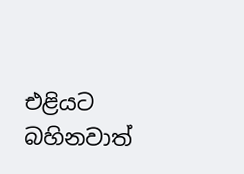එළියට බහිනවාත්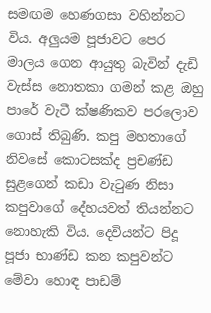සමඟම හෙණගසා වහින්නට විය. අලුයම පූජාවට පෙර මාලය ගෙන ආයුතු බැවින් දැඩි වැස්ස නොතකා ගමන් කළ ඔහු පාරේ වැටී ක්ෂණිකව පරලොව ගොස් තිබුණි. කපු මහතාගේ නිවසේ කොටසක්ද ප්‍රචණ්ඩ සුළගෙන් කඩා වැටුණ නිසා කපුවාගේ දේහයවත් තියන්නට නොහැකි විය. දෙවියන්ට පිදූ පූජා භාණ්ඩ කන කපුවන්ට මේවා හොඳ පාඩම්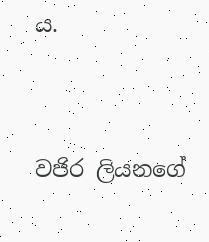ය.




වජිර ලියනගේ